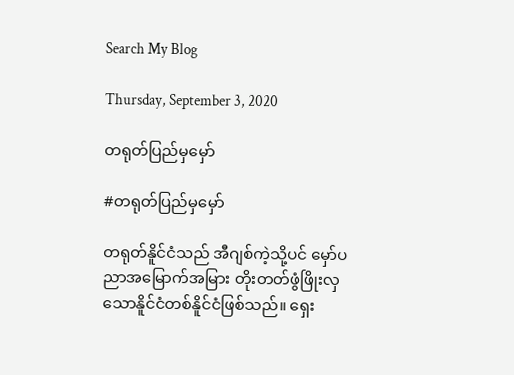Search My Blog

Thursday, September 3, 2020

တရုတ်ပြည်မှမှော်

#တရုတ်ပြည်မှမှော်

တရုတ်နိူင်ငံသည် အီဂျစ်ကဲ့သို့ပင် မှော်ပညာအမြောက်အမြား တိုးတတ်ဖွံဖြိုးလှသောနိူင်ငံတစ်နိူင်ငံဖြစ်သည်။ ရှေး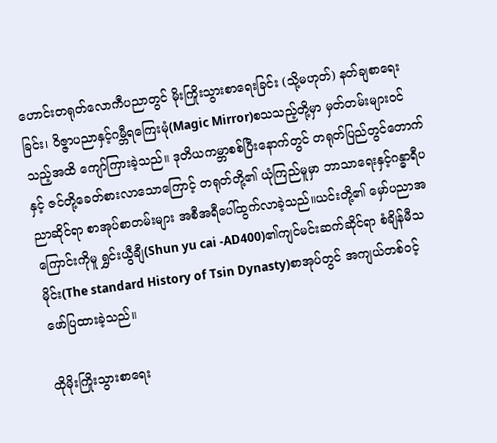ဟောင်းတရုတ်လောကီပညာတွင် မိုးကြိုးသွားစာရေးခြင်း (သို့မဟုတ်) နတ်ချစာရေးခြင်း၊ ဝိဇ္ဇာပညာနှင့်ဂမ္ဘီရကြေးမုံ(Magic Mirror)စသသည့်တို့မှာ မှတ်တမ်းများဝင်သည့်အထိ ကျော်ကြားခဲ့သည်။ ဒုတိယကမ္ဘာစစ်ပြီးနောက်တွင် တရုတ်ပြည်တွင်တောက်နှင့် ဇင်တို့ခေတ်စားလာသောကြောင့် တရုတ်တို့၏ ယုံကြည်မူမှာ ဘာသာရေးနှင့်ဂန္ဓာရီပညာဆိုင်ရာ စာအုပ်စာတမ်းများ အစီအရီပေါ်ထွက်လာခဲ့သည်။ယင်းတို့၏ မှော်ပညာအကြောင်းကိုမူ ရွှင်းယွီချီ(Shun yu cai -AD400)၏ကျင်မင်းဆက်ဆိုင်ရာ စံချိန်မီသမိုင်း(The standard History of Tsin Dynasty)စာအုပ်တွင် အကျယ်တစ်ဝင့်ဖော်ပြထားခဲ့သည်။

ထိုမိုးကြိုးသွားစာရေး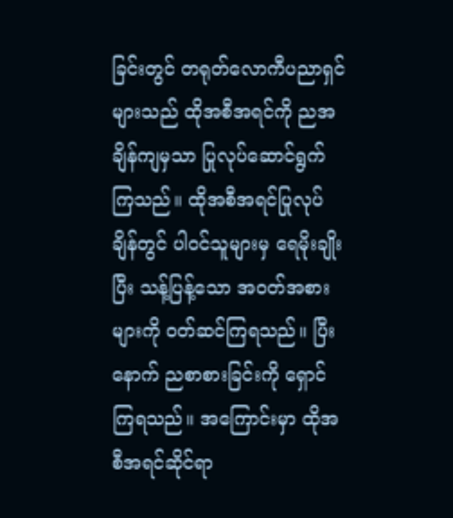ခြင်းတွင် တရုတ်လောကီပညာရှင်များသည် ထိုအစီအရင်ကို ညအချိန်ကျမှသာ ပြုလုပ်ဆောင်ရွက်ကြသည်။ ထိုအစီအရင်ပြုလုပ်ချိန်တွင် ပါဝင်သူများမှ ရေမိုးချိုးပြီး သန့်ပြန့်သော အဝတ်အစားများကို ဝတ်ဆင်ကြရသည်။ ပြီးနောက် ညစာစားခြင်းကို ရှောင်ကြရသည်။ အကြောင်းမှာ ထိုအစီအရင်ဆိုင်ရာ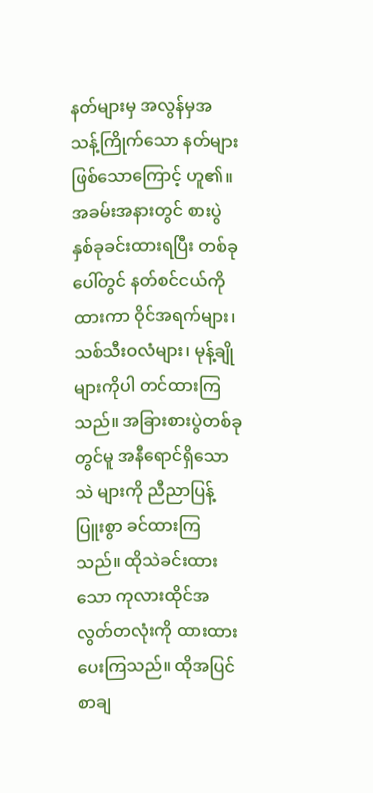နတ်များမှ အလွန်မှအသန့်ကြိုက်သော နတ်များဖြစ်သောကြောင့် ဟူ၏။ အခမ်းအနားတွင် စားပွဲနှစ်ခုခင်းထားရပြီး တစ်ခုပေါ်တွင် နတ်စင်ငယ်ကိုထားကာ ဝိုင်အရက်များ၊ သစ်သီးဝလံများ၊ မုန့်ချိုများကိုပါ တင်ထားကြသည်။ အခြားစားပွဲတစ်ခုတွင်မူ အနီရောင်ရှိသော သဲ များကို ညီညာပြန့်ပြူးစွာ ခင်ထားကြသည်။ ထိုသဲခင်းထားသော ကုလားထိုင်အလွတ်တလုံးကို ထားထားပေးကြသည်။ ထိုအပြင် စာချ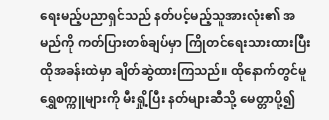ရေးမည့်ပညာရှင်သည် နတ်ပင့်မည့်သူအားလုံး၏ အမည်ကို ကတ်ပြားတစ်ချပ်မှာ ကြိုတင်ရေးသားထားပြီး ထိုအခန်းထဲမှာ ချိတ်ဆွဲထားကြသည်။ ထိုနောက်တွင်မူ ရွှေစက္ကူများကို မီးရှို့ပြီး နတ်များဆီသို့ မေတ္တာပို့၍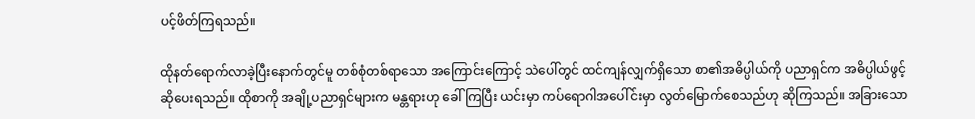ပင့်ဖိတ်ကြရသည်။

ထိုနတ်ရောက်လာခဲ့ပြီးနောက်တွင်မူ တစ်စုံတစ်ရာသော အကြောင်းကြောင့် သဲပေါ်တွင် ထင်ကျန်လျှက်ရှိသော စာ၏အဓိပ္ပါယ်ကို ပညာရှင်က အဓိပ္ပါယ်ဖွင့်ဆိုပေးရသည်။ ထိုစာကို အချို့ပညာရှင်များက မန္တရားဟု ခေါ်ကြပြီး ယင်းမှာ ကပ်ရောဂါအပေါ်င်းမှာ လွတ်မြောက်စေသည်ဟု ဆိုကြသည်။ အခြားသော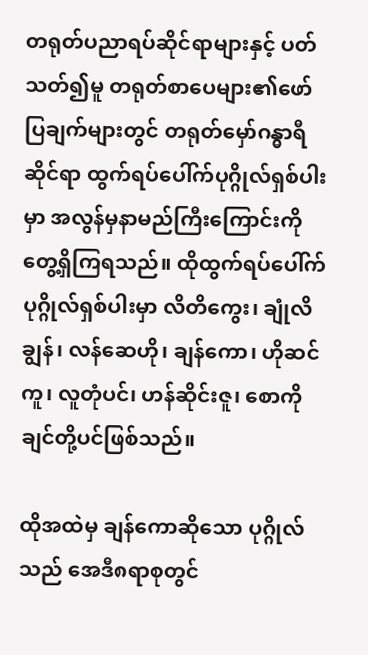တရုတ်ပညာရပ်ဆိုင်ရာများနှင့် ပတ်သတ်၍မူ တရုတ်စာပေများ၏ဖော်ပြချက်များတွင် တရုတ်မှော်ဂန္ဓာရီဆိုင်ရာ ထွက်ရပ်ပေါ်က်ပုဂ္ဂိုလ်ရှစ်ပါးမှာ အလွန်မှနာမည်ကြီးကြောင်းကို တွေ့ရှိကြရသည်။ ထိုထွက်ရပ်ပေါ်က်ပုဂ္ဂိုလ်ရှစ်ပါးမှာ လိတိကွေး၊ ချုံလိချွန်၊ လန်ဆေဟို၊ ချန်ကော၊ ဟိုဆင်ကူ၊ လူတုံပင်၊ ဟန်ဆိုင်းဇူ၊ စောကိုချင်တို့ပင်ဖြစ်သည်။

ထိုအထဲမှ ချန်ကောဆိုသော ပုဂ္ဂိုလ်သည် အေဒီ၈ရာစုတွင်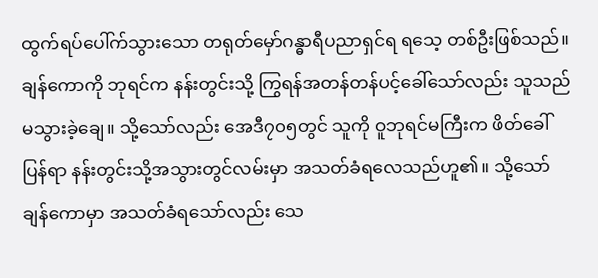ထွက်ရပ်ပေါ်က်သွားသော တရုတ်မှော်ဂန္ဓာရီပညာရှင်ရ ရသေ့ တစ်ဦးဖြစ်သည်။ ချန်ကောကို ဘုရင်က နန်းတွင်းသို့ ကြွရန်အတန်တန်ပင့်ခေါ်သော်လည်း သူသည်မသွားခဲ့ချေ။ သို့သော်လည်း အေဒီ၇၀၅တွင် သူကို ဝူဘုရင်မကြီးက ဖိတ်ခေါ်ပြန်ရာ နန်းတွင်းသို့အသွားတွင်လမ်းမှာ အသတ်ခံရလေသည်ဟူ၏။ သို့သော် ချန်ကောမှာ အသတ်ခံရသော်လည်း သေ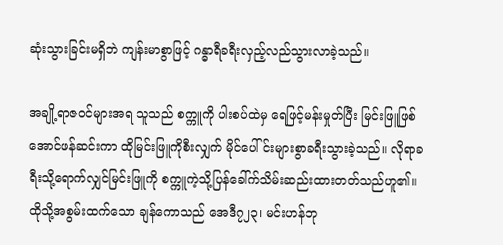ဆုံးသွားခြင်းမရှိဘဲ ကျန်းမာစွာဖြင့် ဂန္ဓာရီခရီးလှည့်လည်သွားလာခဲ့သည်။

အချို့ရာဇဝင်များအရ သူသည် စက္ကူကို ပါးစပ်ထဲမှ ရေဖြင့်မန်းမှုတ်ပြီး မြင်းဖြူဖြစ်အောင်ဖန်ဆင်းကာ ထိုမြင်းဖြူကိုစီးလျှက် မိုင်ပေါ်င်းများစွာခရီးသွားခဲ့သည်။ လိုရာခရီးသို့ရောက်လျှင်မြင်းဖြူကို စက္ကူကဲ့သို့ပြန်ခေါ်က်သိမ်းဆည်းထားတတ်သည်ဟူ၏။ ထိုသို့အစွမ်းထက်သော ချန်ကောသည် အေဒီ၇၂၃၊ မင်းဟန်ဘု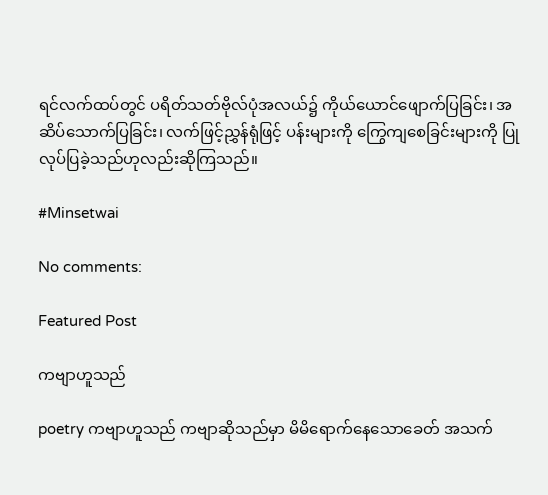ရင်လက်ထပ်တွင် ပရိတ်သတ်ဗိုလ်ပုံအလယ်၌ ကိုယ်ယောင်ဖျောက်ပြခြင်း၊ အဆိပ်သောက်ပြခြင်း၊ လက်ဖြင့်ညွှန်ရုံဖြင့် ပန်းများကို ကြွေကျစေခြင်းများကို ပြုလုပ်ပြခဲ့သည်ဟုလည်းဆိုကြသည်။

#Minsetwai

No comments:

Featured Post

ကဗျာဟူသည်

poetry ကဗျာဟူသည် ကဗျာဆိုသည်မှာ မိမိရောက်နေသောခေတ် အသက်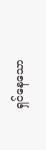ရှင်နေသော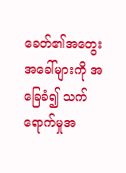ခေတ်၏အတွေးအခေါ်များကို အခြေခံ၍ သက်ရောက်မှုအ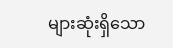များဆုံးရှိသော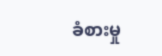ခံစားမှု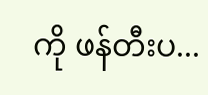ကို ဖန်တီးပ...